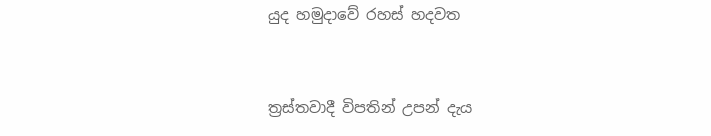යුද හමුදාවේ රහස් හදවත


ත්‍රස්තවාදී විපතින් උපන් දැය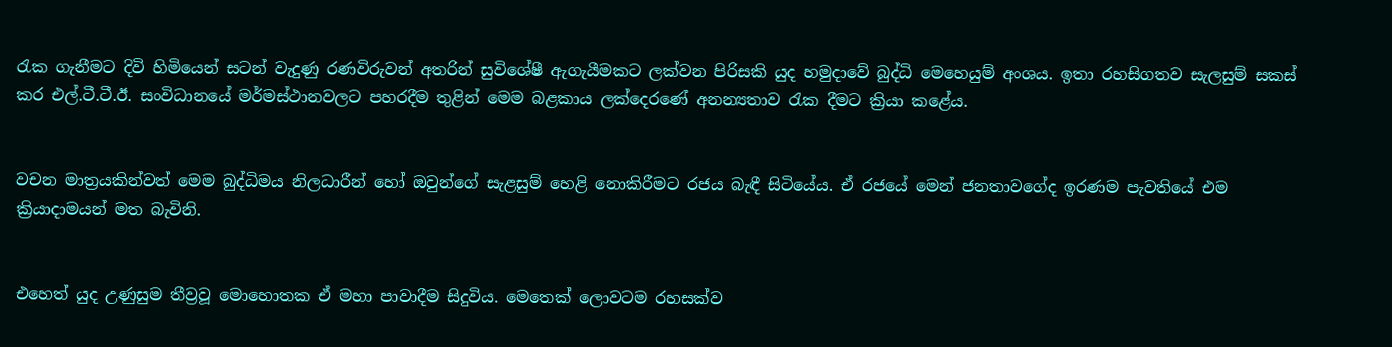රැක ගැනීමට දිවි හිමියෙන් සටන් වැදුණු රණවිරුවන් අතරින් සුවිශේෂී ඇගැයීමකට ලක්වන පිරිසකි යුද හමුදාවේ බුද්ධි මෙහෙයුම් අංශය. ඉතා රහසිගතව සැලසුම් සකස් කර එල්.ටී.ටී.ඊ. සංවිධානයේ මර්මස්ථානවලට පහරදීම තුළින් මෙම බළකාය ලක්දෙරණේ අනන්‍යතාව රැක දීමට ක්‍රියා කළේය.


වචන මාත්‍රයකින්වත් මෙම බුද්ධිමය නිලධාරීන් හෝ ඔවුන්ගේ සැළසුම් හෙළි නොකිරීමට රජය බැඳී සිටියේය. ඒ රජයේ මෙන් ජනතාවගේද ඉරණම පැවතියේ එම ක්‍රියාදාමයන් මත බැවිනි.


එහෙත් යුද උණුසුම තීව්‍රවූ මොහොතක ඒ මහා පාවාදීම සිදුවිය. මෙතෙක් ලොවටම රහසක්ව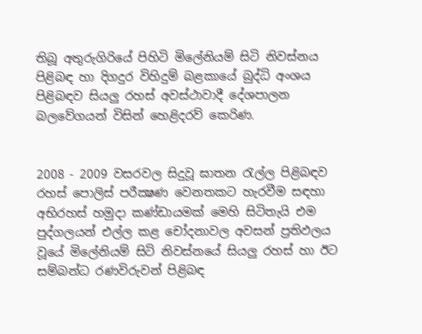තිබූ අතුරුගිරියේ පිහිටි මිලේනියම් සිටි නිවස්නය පිළිබඳ හා දිගදුර විහිදුම් බළකායේ බුද්ධි අංශය පිළිබඳව සියලු රහස් අවස්ථාවාදී දේශපාලන බලවේගයන් විසින් හෙළිදරව් කෙරිණ.


2008 - 2009 වසරවල සිදුවූ ඝාතන රැල්ල පිළිබඳව රහස් පොලිස් පරීක්‍ෂණ වෙනතකට හැරවීම සඳහා අභිරහස් හමුදා කණ්ඩායමක් මෙහි සිටිතැයි එම පුද්ගලයන් එල්ල කළ චෝදනාවල අවසන් ප්‍රතිඵලය වූයේ මිලේනියම් සිටි නිවස්නයේ සියලු රහස් හා ඊට සම්බන්ධ රණවිරුවන් පිළිබඳ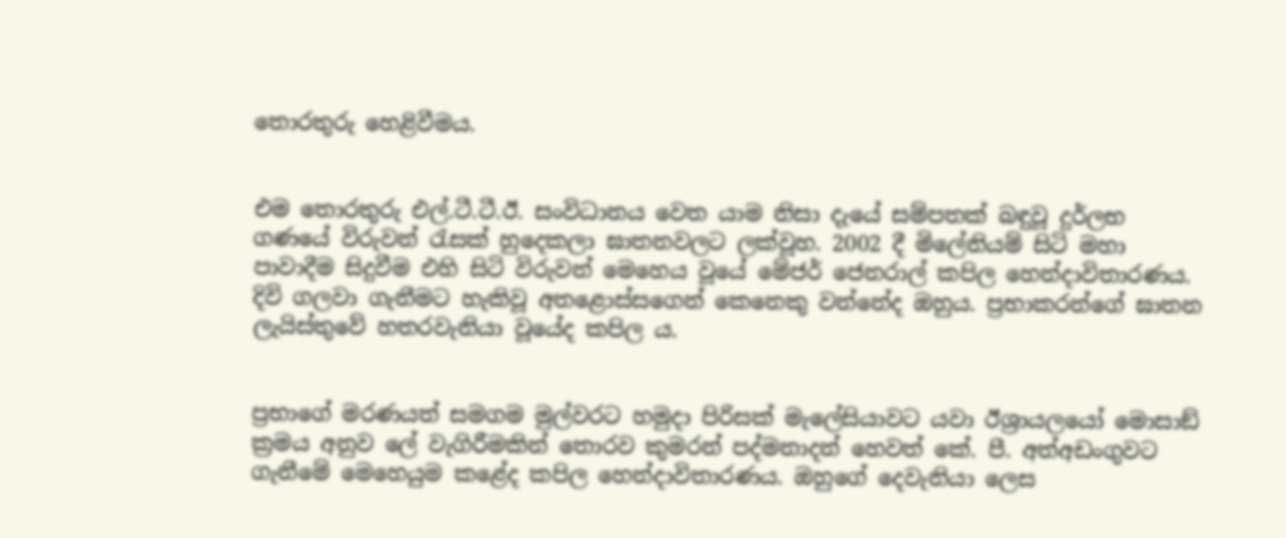තොරතුරු හෙළිවීමය.


එම තොරතුරු එල්.ටී.ටී.ඊ. සංවිධානය වෙත යාම නිසා දැයේ සම්පතක් බඳුවූ දුර්ලභ ගණයේ විරුවන් රැසක් හුදෙකලා ඝාතනවලට ලක්වූහ. 2002 දී මිලේනියම් සිටි මහා පාවාදීම සිදුවීම එහි සිටි විරුවන් මෙහෙය වූයේ මේජර් ජෙනරාල් කපිල හෙන්දාවිතාරණය. දිවි ගලවා ගැනීමට හැකිවූ අතළොස්සගෙන් කෙනෙකු වන්නේද ඔහුය. ප්‍රභාකරන්ගේ ඝාතන ලැයිස්තුවේ හතරවැනියා වූයේද කපිල ය.


ප්‍රභාගේ මරණයත් සමගම මුල්වරට හමුදා පිරිසක් මැලේසියාවට යවා ඊශ්‍රායලයෝ මොසාඞ් ක්‍රමය අනුව ලේ වැගිරීමකින් තොරව කුමරන් පද්මනාදන් හෙවත් කේ. පී. අත්අඩංගුවට ගැනීමේ මෙහෙයුම කළේද කපිල හෙන්දාවිතාරණය. ඔහුගේ දෙවැනියා ලෙස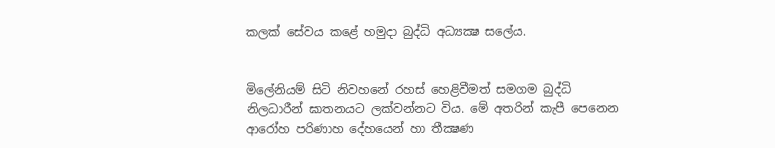කලක් සේවය කළේ හමුදා බුද්ධි අධ්‍යක්‍ෂ සලේය.


මිලේනියම් සිටි නිවහනේ රහස් හෙළිවීමත් සමගම බුද්ධි නිලධාරීන් ඝාතනයට ලක්වන්නට විය. මේ අතරින් කැපී පෙනෙන ආරෝහ පරිණාහ දේහයෙන් හා තීක්‍ෂණ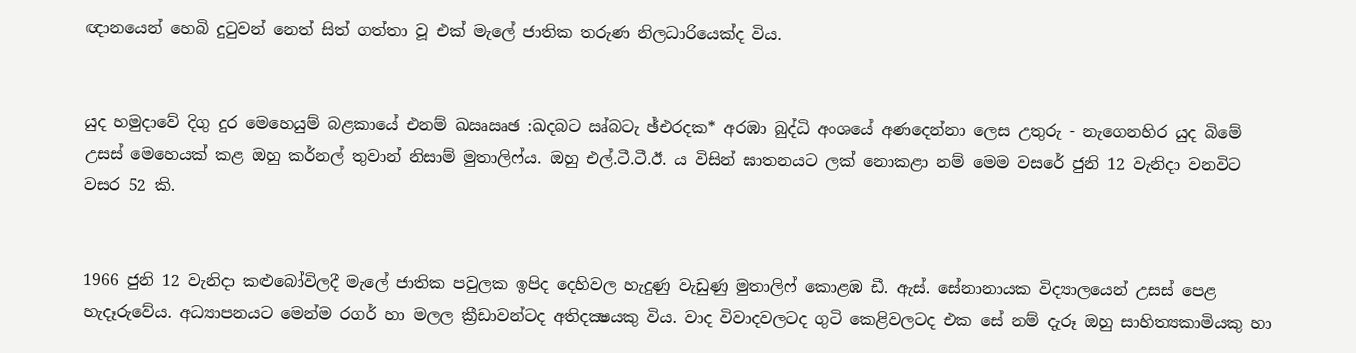ඥානයෙන් හෙබි දුටුවන් නෙත් සිත් ගත්තා වූ එක් මැලේ ජාතික තරුණ නිලධාරියෙක්ද විය.


යුද හමුදාවේ දිගු දුර මෙහෙයුම් බළකායේ එනම් ඛඍඍඡ :ඛදබට ඍ්බටැ ඡ්එරදක* අරඹා බුද්ධි අංශයේ අණදෙන්නා ලෙස උතුරු - නැගෙනහිර යුද බිමේ උසස් මෙහෙයක් කළ ඔහු කර්නල් තුවාන් නිසාම් මුතාලිෆ්ය. ඔහු එල්.ටී.ටී.ඊ. ය විසින් ඝාතනයට ලක් නොකළා නම් මෙම වසරේ ජුනි 12 වැනිදා වනවිට වසර 52 කි.


1966 ජුනි 12 වැනිදා කළුබෝවිලදී මැලේ ජාතික පවුලක ඉපිද දෙහිවල හැදුණු වැඩුණු මුතාලිෆ් කොළඹ ඩී. ඇස්. සේනානායක විද්‍යාලයෙන් උසස් පෙළ හැදෑරුවේය. අධ්‍යාපනයට මෙන්ම රගර් හා මලල ක්‍රීඩාවන්ටද අතිදක්‍ෂයකු විය. වාද විවාදවලටද ගුටි කෙළිවලටද එක සේ නම් දැරූ ඔහු සාහිත්‍යකාමියකු හා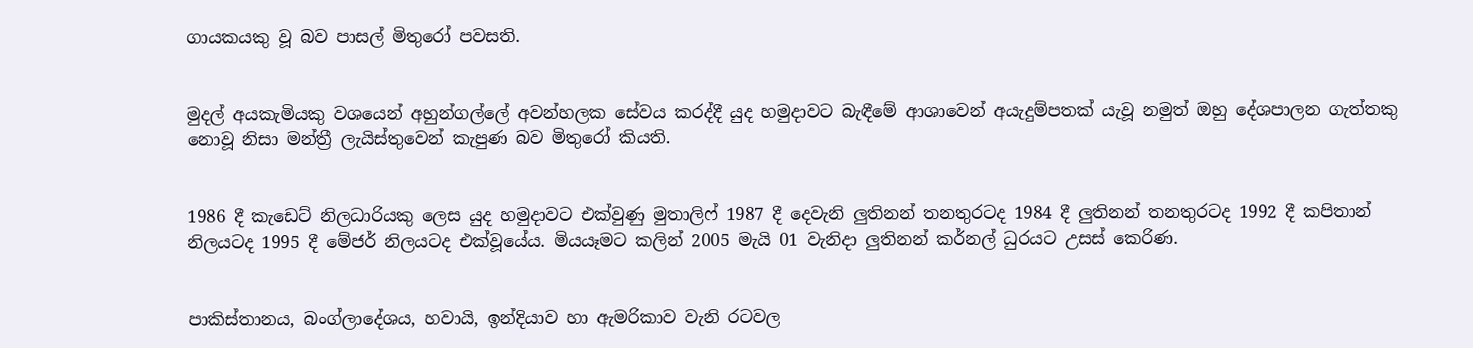ගායකයකු වූ බව පාසල් මිතුරෝ පවසති.


මුදල් අයකැමියකු වශයෙන් අහුන්ගල්ලේ අවන්හලක සේවය කරද්දී යුද හමුදාවට බැඳීමේ ආශාවෙන් අයැදුම්පතක් යැවූ නමුත් ඔහු දේශපාලන ගැත්තකු නොවූ නිසා මන්ත්‍රී ලැයිස්තුවෙන් කැපුණ බව මිතුරෝ කියති.


1986 දී කැඩෙට් නිලධාරියකු ලෙස යුද හමුදාවට එක්වුණු මුතාලිෆ් 1987 දී දෙවැනි ලුතිනන් තනතුරටද 1984 දී ලුතිනන් තනතුරටද 1992 දී කපිතාන් නිලයටද 1995 දී මේජර් නිලයටද එක්වූයේය. මියයෑමට කලින් 2005 මැයි 01 වැනිදා ලුතිනන් කර්නල් ධුරයට උසස් කෙරිණ.


පාකිස්තානය, බංග්ලාදේශය, හවායි, ඉන්දියාව හා ඇමරිකාව වැනි රටවල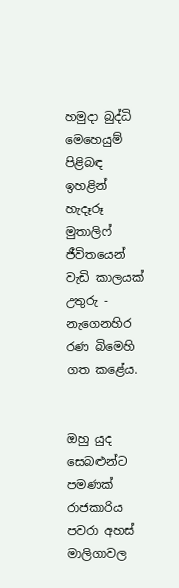හමුදා බුද්ධි මෙහෙයුම් පිළිබඳ ඉහළින් හැදෑරූ මුතාලිෆ් ජීවිතයෙන් වැඩි කාලයක් උතුරු - නැගෙනහිර රණ බිමෙහි ගත කළේය.


ඔහු යුද සෙබළුන්ට පමණක් රාජකාරිය පවරා අහස් මාලිගාවල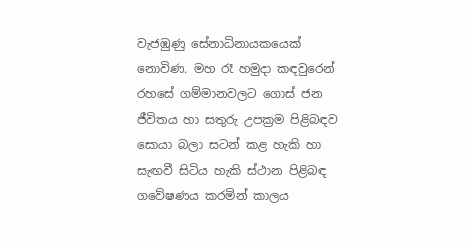වැජඹුණු සේනාධිනායකයෙක් නොවිණ. මහ රෑ හමුදා කඳවුරෙන් රහසේ ගම්මානවලට ගොස් ජන ජීවිතය හා සතුරු උපක්‍රම පිළිබඳව සොයා බලා සටන් කළ හැකි හා සැඟවී සිටිය හැකි ස්ථාන පිළිබඳ ගවේෂණය කරමින් කාලය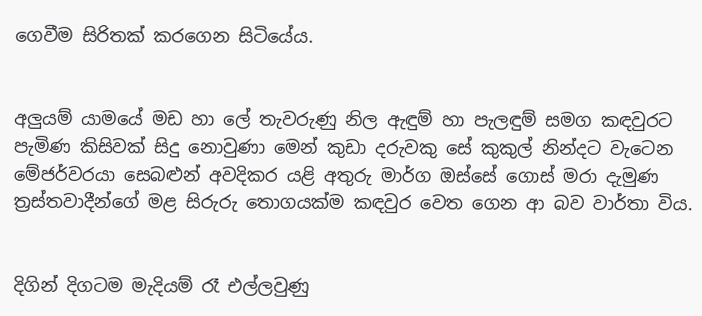ගෙවීම සිරිතක් කරගෙන සිටියේය.


අලුයම් යාමයේ මඩ හා ලේ තැවරුණු නිල ඇඳුම් හා පැලඳුම් සමග කඳවුරට පැමිණ කිසිවක් සිදු නොවුණා මෙන් කුඩා දරුවකු සේ කුකුල් නින්දට වැටෙන මේජර්වරයා සෙබළුන් අවදිකර යළි අතුරු මාර්ග ඔස්සේ ගොස් මරා දැමුණ ත්‍රස්තවාදීන්ගේ මළ සිරුරු තොගයක්ම කඳවුර වෙත ගෙන ආ බව වාර්තා විය.


දිගින් දිගටම මැදියම් රෑ එල්ලවුණු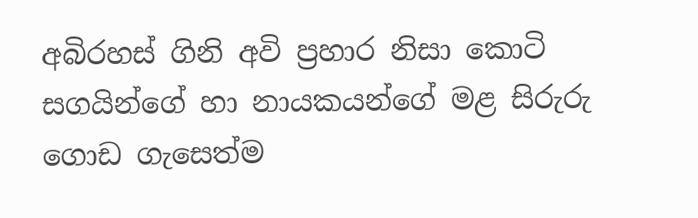අබිරහස් ගිනි අවි ප්‍රහාර නිසා කොටි සගයින්ගේ හා නායකයන්ගේ මළ සිරුරු ගොඩ ගැසෙත්ම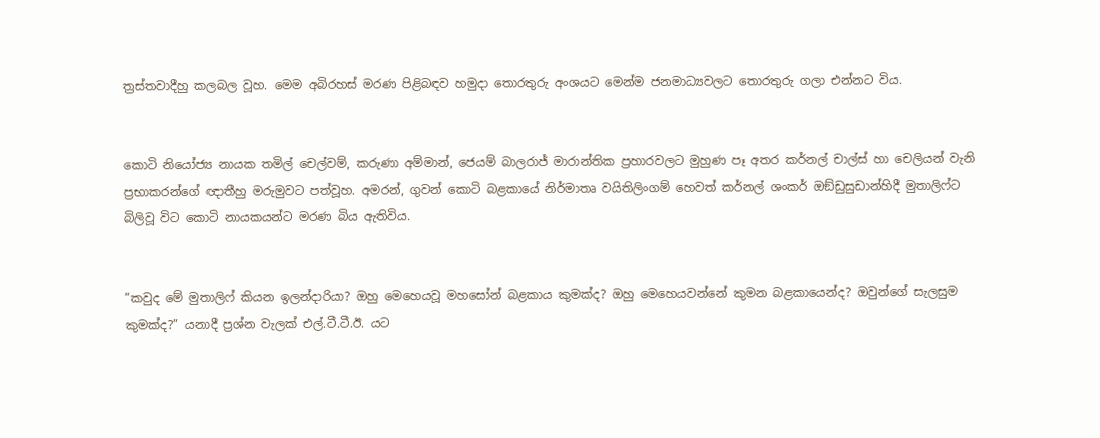ත්‍රස්තවාදීහු කලබල වූහ. මෙම අබිරහස් මරණ පිළිබඳව හමුදා තොරතුරු අංශයට මෙන්ම ජනමාධ්‍යවලට තොරතුරු ගලා එන්නට විය.


කොටි නියෝජ්‍ය නායක තමිල් චෙල්වම්, කරුණා අම්මාන්, ජෙයම් බාලරාජ් මාරාන්තික ප්‍රහාරවලට මුහුණ පෑ අතර කර්නල් චාල්ස් හා චෙලියන් වැනි ප්‍රභාකරන්ගේ ඥාතීහු මරුමුවට පත්වූහ. අමරන්, ගුවන් කොටි බළකායේ නිර්මාතෘ වයිතිලිංගම් හෙවත් කර්නල් ශංකර් ඔඞ්ඩුසුඩාන්හිදී මුතාලිෆ්ට බිලිවූ විට කොටි නායකයන්ට මරණ බිය ඇතිවිය.


“කවුද මේ මුතාලිෆ් කියන ඉලන්දාරියා? ඔහු මෙහෙයවූ මහසෝන් බළකාය කුමක්ද? ඔහු මෙහෙයවන්නේ කුමන බළකායෙන්ද? ඔවුන්ගේ සැලසුම කුමක්ද?” යනාදී ප්‍රශ්න වැලක් එල්.ටී.ටී.ඊ. යට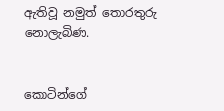ඇතිවූ නමුත් තොරතුරු නොලැබිණ.


කොටින්ගේ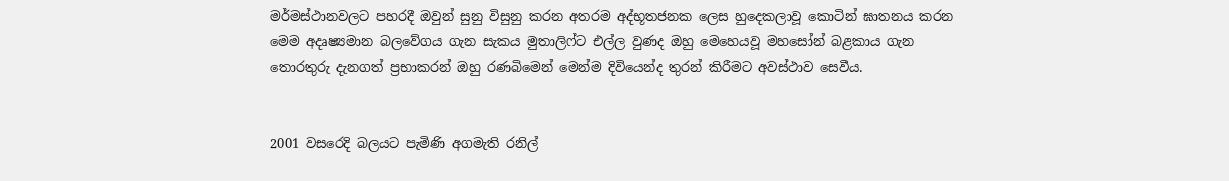මර්මස්ථානවලට පහරදී ඔවුන් සුනු විසුනු කරන අතරම අද්භූතජනක ලෙස හුදෙකලාවූ කොටින් ඝාතනය කරන මෙම අදෘෂ්‍යමාන බලවේගය ගැන සැකය මුතාලිෆ්ට එල්ල වුණද ඔහු මෙහෙයවූ මහසෝන් බළකාය ගැන තොරතුරු දැනගත් ප්‍රභාකරන් ඔහු රණබිමෙන් මෙන්ම දිවියෙන්ද තුරන් කිරීමට අවස්ථාව සෙවීය.


2001 වසරෙදි බලයට පැමිණි අගමැති රනිල්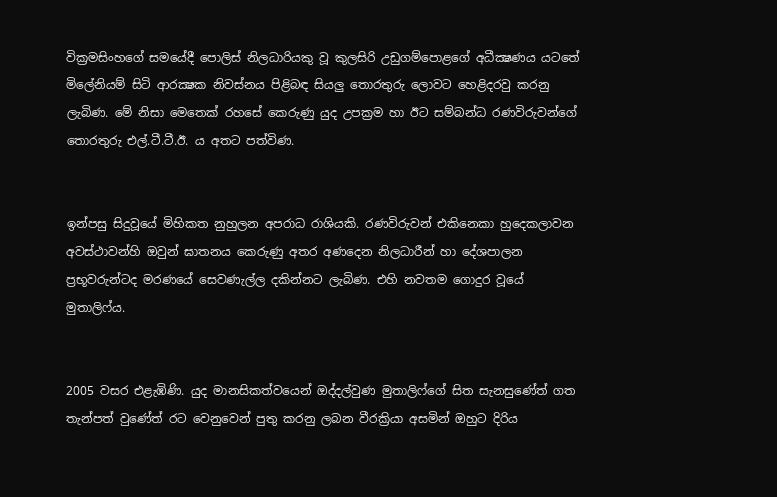වික්‍රමසිංහගේ සමයේදී පොලිස් නිලධාරියකු වූ කුලසිරි උඩුගම්පොළගේ අධීක්‍ෂණය යටතේ මිලේනියම් සිටි ආරක්‍ෂක නිවස්නය පිළිබඳ සියලු තොරතුරු ලොවට හෙළිදරවු කරනු ලැබිණ. මේ නිසා මෙතෙක් රහසේ කෙරුණු යුද උපක්‍රම හා ඊට සම්බන්ධ රණවිරුවන්ගේ තොරතුරු එල්.ටී.ටී.ඊ. ය අතට පත්විණ.


ඉන්පසු සිදුවූයේ මිහිකත නුහුලන අපරාධ රාශියකි. රණවිරුවන් එකිනෙකා හුදෙකලාවන අවස්ථාවන්හි ඔවුන් ඝාතනය කෙරුණු අතර අණදෙන නිලධාරීන් හා දේශපාලන ප්‍රභූවරුන්ටද මරණයේ සෙවණැල්ල දකින්නට ලැබිණ. එහි නවතම ගොදුර වූයේ මුතාලිෆ්ය.


2005 වසර එළැඹිණි. යුද මානසිකත්වයෙන් ඔද්දල්වුණ මුතාලිෆ්ගේ සිත සැනසුණේත් ගත තැන්පත් වුණේත් රට වෙනුවෙන් පුතු කරනු ලබන වීරක්‍රියා අසමින් ඔහුට දිරිය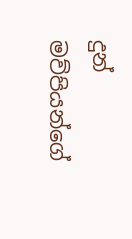දුන් මව්පියන්ගේ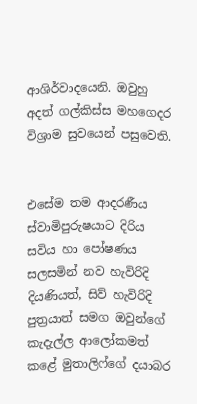ආශිර්වාදයෙනි. ඔවුහු අදත් ගල්කිස්ස මහගෙදර විශ්‍රාම සුවයෙන් පසුවෙති.


එසේම තම ආදරණීය ස්වාමිපුරුෂයාට දිරිය සවිය හා පෝෂණය සලසමින් නව හැවිරිදි දියණියත්, සිව් හැවිරිදි පුත්‍රයාත් සමග ඔවුන්ගේ කැදැල්ල ආලෝකමත් කළේ මුතාලිෆ්ගේ දයාබර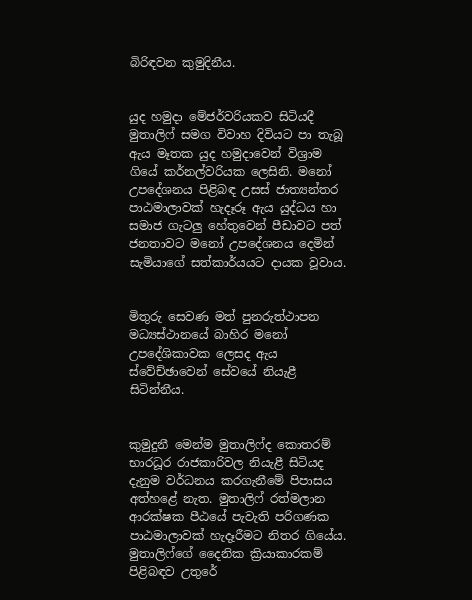බිරිඳවන කුමුදිනීය.


යුද හමුදා මේජර්වරියකව සිටියදී මුතාලිෆ් සමග විවාහ දිවියට පා තැබූ ඇය මෑතක යුද හමුදාවෙන් විශ්‍රාම ගියේ කර්නල්වරියක ලෙසිනි. මනෝ උපදේශනය පිළිබඳ උසස් ජාත්‍යන්තර පාඨමාලාවක් හැදෑරූ ඇය යුද්ධය හා සමාජ ගැටලු හේතුවෙන් පීඩාවට පත් ජනතාවට මනෝ උපදේශනය දෙමින් සැමියාගේ සත්කාර්යයට දායක වූවාය.


මිතුරු සෙවණ මත් පුනරුත්ථාපන මධ්‍යස්ථානයේ බාහිර මනෝ උපදේශිකාවක ලෙසද ඇය ස්වේච්ඡාවෙන් සේවයේ නියැළී සිටින්නීය.


කුමුදුනී මෙන්ම මුතාලිෆ්ද කොතරම් භාරධූර රාජකාරිවල නියැළී සිටියද දැනුම වර්ධනය කරගැනීමේ පිපාසය අත්හළේ නැත. මුතාලිෆ් රත්මලාන ආරක්ෂක පීඨයේ පැවැති පරිගණක පාඨමාලාවක් හැදෑරීමට නිතර ගියේය. මුතාලිෆ්ගේ දෛනික ක්‍රියාකාරකම් පිළිබඳව උතුරේ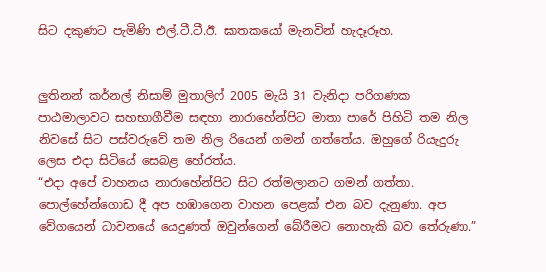සිට දකුණට පැමිණි එල්.ටී.ටී.ඊ. ඝාතකයෝ මැනවින් හැදෑරූහ.


ලුතිනන් කර්නල් නිසාම් මුතාලිෆ් 2005 මැයි 31 වැනිදා පරිගණක පාඨමාලාවට සහභාගීවීම සඳහා නාරාහේන්පිට මාතා පාරේ පිහිටි තම නිල නිවසේ සිට පස්වරුවේ තම නිල රියෙන් ගමන් ගත්තේය. ඔහුගේ රියැදුරු ලෙස එදා සිටියේ සෙබළ හේරත්ය.
“එදා අපේ වාහනය නාරාහේන්පිට සිට රත්මලානට ගමන් ගත්තා. පොල්හේන්ගොඩ දී අප හඹාගෙන වාහන පෙළක් එන බව දැනුණා. අප වේගයෙන් ධාවනයේ යෙදුණත් ඔවුන්ගෙන් බේරීමට නොහැකි බව තේරුණා.”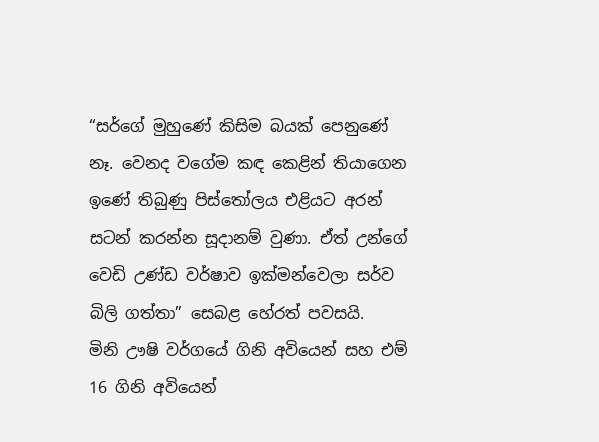“සර්ගේ මුහුණේ කිසිම බයක් පෙනුණේ නෑ. වෙනද වගේම කඳ කෙළින් තියාගෙන ඉණේ තිබුණු පිස්තෝලය එළියට අරන් සටන් කරන්න සූදානම් වුණා. ඒත් උන්ගේ වෙඩි උණ්ඩ වර්ෂාව ඉක්මන්වෙලා සර්ව බිලි ගත්තා” සෙබළ හේරත් පවසයි.
මිනි ඌෂි වර්ගයේ ගිනි අවියෙන් සහ එම් 16 ගිනි අවියෙන්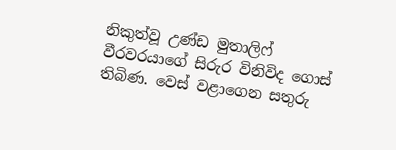නිකුත්වූ උණ්ඩ මුතාලිෆ් වීරවරයාගේ සිරුර විනිවිද ගොස් තිබිණ. වෙස් වළාගෙන සතුරු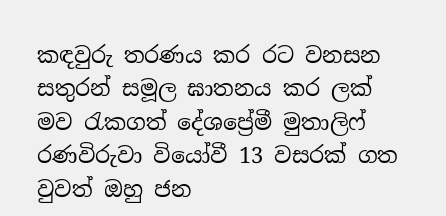කඳවුරු තරණය කර රට වනසන සතුරන් සමූල ඝාතනය කර ලක් මව රැකගත් දේශප්‍රේමී මුතාලිෆ් රණවිරුවා වියෝවී 13 වසරක් ගත වුවත් ඔහු ජන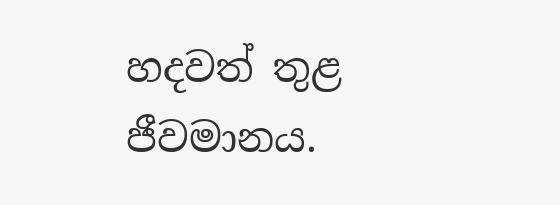හදවත් තුළ ජීවමානය.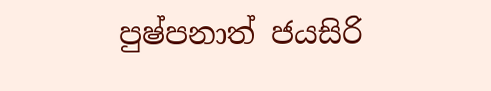පුෂ්පනාත් ජයසිරි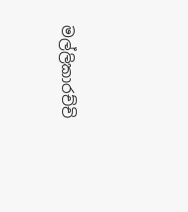මල්ලිකාරච්චි